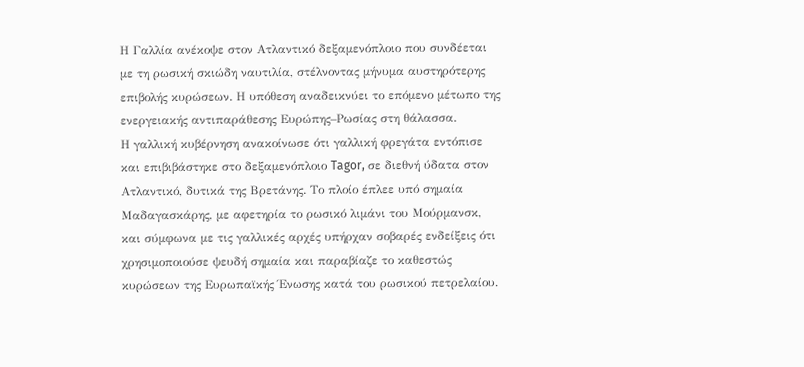Η Γαλλία ανέκοψε στον Ατλαντικό δεξαμενόπλοιο που συνδέεται με τη ρωσική σκιώδη ναυτιλία, στέλνοντας μήνυμα αυστηρότερης επιβολής κυρώσεων. Η υπόθεση αναδεικνύει το επόμενο μέτωπο της ενεργειακής αντιπαράθεσης Ευρώπης–Ρωσίας στη θάλασσα.
Η γαλλική κυβέρνηση ανακοίνωσε ότι γαλλική φρεγάτα εντόπισε και επιβιβάστηκε στο δεξαμενόπλοιο Tagor, σε διεθνή ύδατα στον Ατλαντικό, δυτικά της Βρετάνης. Το πλοίο έπλεε υπό σημαία Μαδαγασκάρης, με αφετηρία το ρωσικό λιμάνι του Μούρμανσκ, και σύμφωνα με τις γαλλικές αρχές υπήρχαν σοβαρές ενδείξεις ότι χρησιμοποιούσε ψευδή σημαία και παραβίαζε το καθεστώς κυρώσεων της Ευρωπαϊκής Ένωσης κατά του ρωσικού πετρελαίου.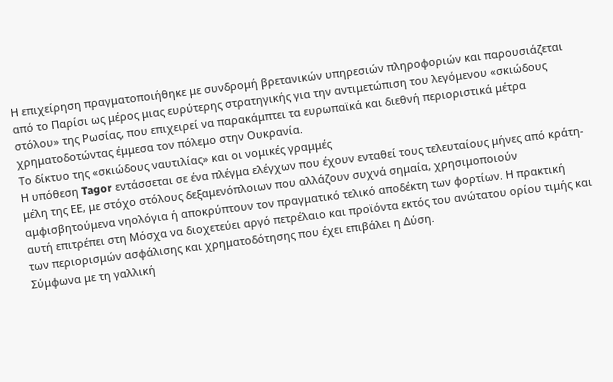Η επιχείρηση πραγματοποιήθηκε με συνδρομή βρετανικών υπηρεσιών πληροφοριών και παρουσιάζεται από το Παρίσι ως μέρος μιας ευρύτερης στρατηγικής για την αντιμετώπιση του λεγόμενου «σκιώδους στόλου» της Ρωσίας, που επιχειρεί να παρακάμπτει τα ευρωπαϊκά και διεθνή περιοριστικά μέτρα χρηματοδοτώντας έμμεσα τον πόλεμο στην Ουκρανία.
Το δίκτυο της «σκιώδους ναυτιλίας» και οι νομικές γραμμές
Η υπόθεση Tagor εντάσσεται σε ένα πλέγμα ελέγχων που έχουν ενταθεί τους τελευταίους μήνες από κράτη-μέλη της ΕΕ, με στόχο στόλους δεξαμενόπλοιων που αλλάζουν συχνά σημαία, χρησιμοποιούν αμφισβητούμενα νηολόγια ή αποκρύπτουν τον πραγματικό τελικό αποδέκτη των φορτίων. Η πρακτική αυτή επιτρέπει στη Μόσχα να διοχετεύει αργό πετρέλαιο και προϊόντα εκτός του ανώτατου ορίου τιμής και των περιορισμών ασφάλισης και χρηματοδότησης που έχει επιβάλει η Δύση.
Σύμφωνα με τη γαλλική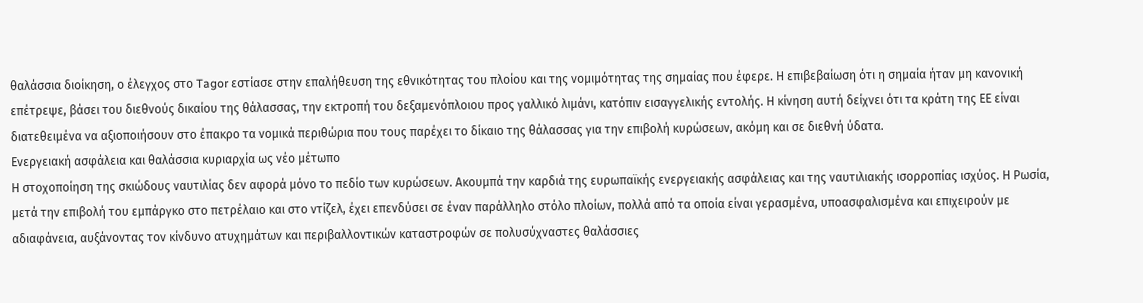θαλάσσια διοίκηση, ο έλεγχος στο Tagor εστίασε στην επαλήθευση της εθνικότητας του πλοίου και της νομιμότητας της σημαίας που έφερε. Η επιβεβαίωση ότι η σημαία ήταν μη κανονική επέτρεψε, βάσει του διεθνούς δικαίου της θάλασσας, την εκτροπή του δεξαμενόπλοιου προς γαλλικό λιμάνι, κατόπιν εισαγγελικής εντολής. Η κίνηση αυτή δείχνει ότι τα κράτη της ΕΕ είναι διατεθειμένα να αξιοποιήσουν στο έπακρο τα νομικά περιθώρια που τους παρέχει το δίκαιο της θάλασσας για την επιβολή κυρώσεων, ακόμη και σε διεθνή ύδατα.
Ενεργειακή ασφάλεια και θαλάσσια κυριαρχία ως νέο μέτωπο
Η στοχοποίηση της σκιώδους ναυτιλίας δεν αφορά μόνο το πεδίο των κυρώσεων. Ακουμπά την καρδιά της ευρωπαϊκής ενεργειακής ασφάλειας και της ναυτιλιακής ισορροπίας ισχύος. Η Ρωσία, μετά την επιβολή του εμπάργκο στο πετρέλαιο και στο ντίζελ, έχει επενδύσει σε έναν παράλληλο στόλο πλοίων, πολλά από τα οποία είναι γερασμένα, υποασφαλισμένα και επιχειρούν με αδιαφάνεια, αυξάνοντας τον κίνδυνο ατυχημάτων και περιβαλλοντικών καταστροφών σε πολυσύχναστες θαλάσσιες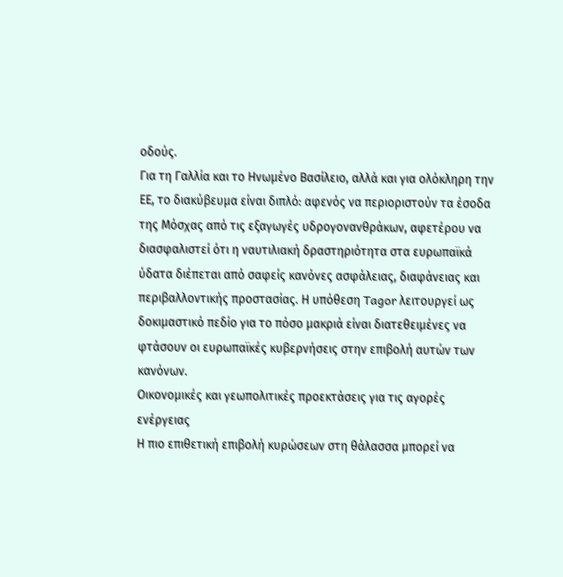οδούς.
Για τη Γαλλία και το Ηνωμένο Βασίλειο, αλλά και για ολόκληρη την ΕΕ, το διακύβευμα είναι διπλό: αφενός να περιοριστούν τα έσοδα της Μόσχας από τις εξαγωγές υδρογονανθράκων, αφετέρου να διασφαλιστεί ότι η ναυτιλιακή δραστηριότητα στα ευρωπαϊκά ύδατα διέπεται από σαφείς κανόνες ασφάλειας, διαφάνειας και περιβαλλοντικής προστασίας. Η υπόθεση Tagor λειτουργεί ως δοκιμαστικό πεδίο για το πόσο μακριά είναι διατεθειμένες να φτάσουν οι ευρωπαϊκές κυβερνήσεις στην επιβολή αυτών των κανόνων.
Οικονομικές και γεωπολιτικές προεκτάσεις για τις αγορές ενέργειας
Η πιο επιθετική επιβολή κυρώσεων στη θάλασσα μπορεί να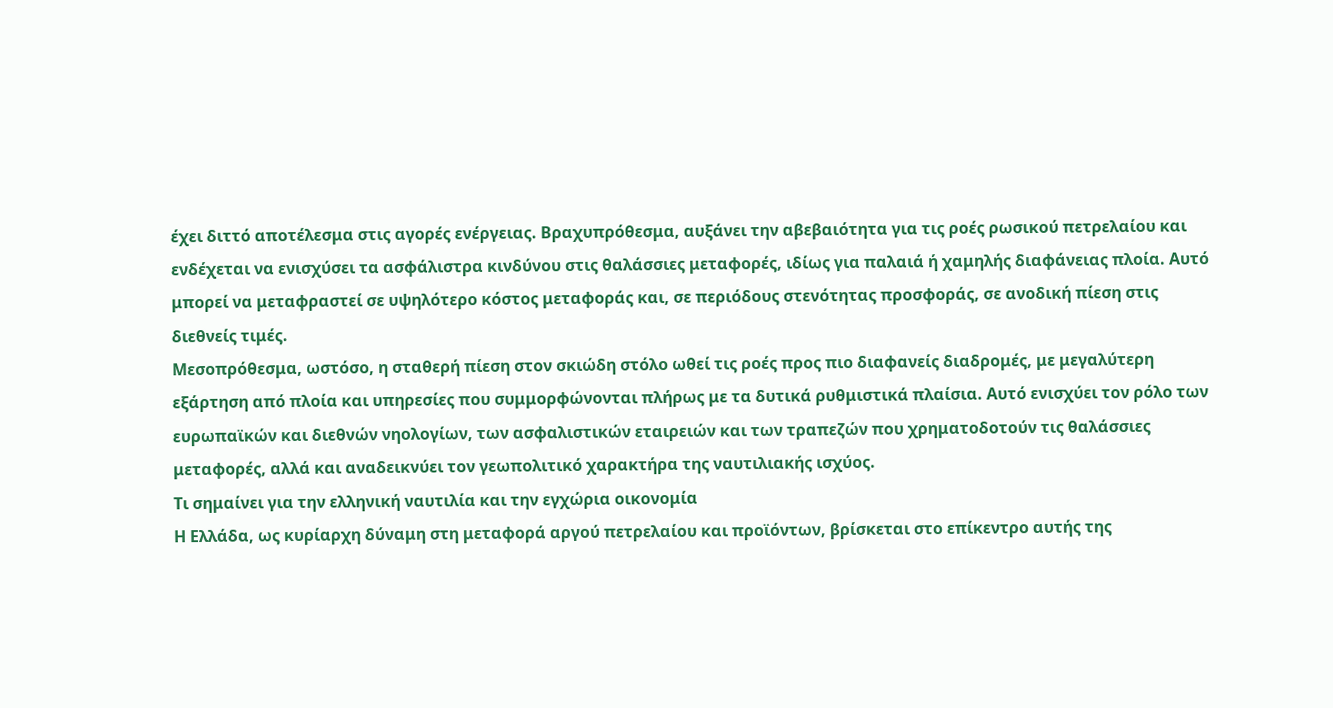έχει διττό αποτέλεσμα στις αγορές ενέργειας. Βραχυπρόθεσμα, αυξάνει την αβεβαιότητα για τις ροές ρωσικού πετρελαίου και ενδέχεται να ενισχύσει τα ασφάλιστρα κινδύνου στις θαλάσσιες μεταφορές, ιδίως για παλαιά ή χαμηλής διαφάνειας πλοία. Αυτό μπορεί να μεταφραστεί σε υψηλότερο κόστος μεταφοράς και, σε περιόδους στενότητας προσφοράς, σε ανοδική πίεση στις διεθνείς τιμές.
Μεσοπρόθεσμα, ωστόσο, η σταθερή πίεση στον σκιώδη στόλο ωθεί τις ροές προς πιο διαφανείς διαδρομές, με μεγαλύτερη εξάρτηση από πλοία και υπηρεσίες που συμμορφώνονται πλήρως με τα δυτικά ρυθμιστικά πλαίσια. Αυτό ενισχύει τον ρόλο των ευρωπαϊκών και διεθνών νηολογίων, των ασφαλιστικών εταιρειών και των τραπεζών που χρηματοδοτούν τις θαλάσσιες μεταφορές, αλλά και αναδεικνύει τον γεωπολιτικό χαρακτήρα της ναυτιλιακής ισχύος.
Τι σημαίνει για την ελληνική ναυτιλία και την εγχώρια οικονομία
Η Ελλάδα, ως κυρίαρχη δύναμη στη μεταφορά αργού πετρελαίου και προϊόντων, βρίσκεται στο επίκεντρο αυτής της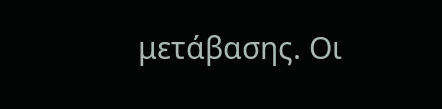μετάβασης. Οι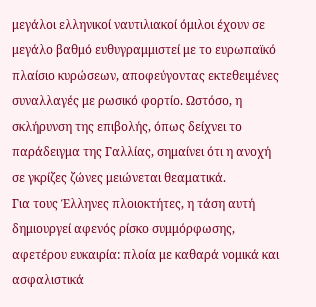μεγάλοι ελληνικοί ναυτιλιακοί όμιλοι έχουν σε μεγάλο βαθμό ευθυγραμμιστεί με το ευρωπαϊκό πλαίσιο κυρώσεων, αποφεύγοντας εκτεθειμένες συναλλαγές με ρωσικό φορτίο. Ωστόσο, η σκλήρυνση της επιβολής, όπως δείχνει το παράδειγμα της Γαλλίας, σημαίνει ότι η ανοχή σε γκρίζες ζώνες μειώνεται θεαματικά.
Για τους Έλληνες πλοιοκτήτες, η τάση αυτή δημιουργεί αφενός ρίσκο συμμόρφωσης, αφετέρου ευκαιρία: πλοία με καθαρά νομικά και ασφαλιστικά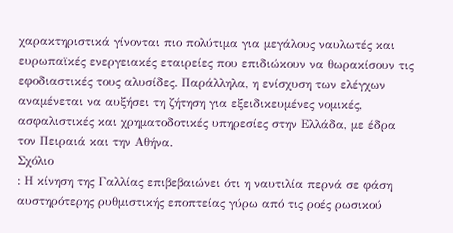χαρακτηριστικά γίνονται πιο πολύτιμα για μεγάλους ναυλωτές και ευρωπαϊκές ενεργειακές εταιρείες που επιδιώκουν να θωρακίσουν τις εφοδιαστικές τους αλυσίδες. Παράλληλα, η ενίσχυση των ελέγχων αναμένεται να αυξήσει τη ζήτηση για εξειδικευμένες νομικές, ασφαλιστικές και χρηματοδοτικές υπηρεσίες στην Ελλάδα, με έδρα τον Πειραιά και την Αθήνα.
Σχόλιο
: Η κίνηση της Γαλλίας επιβεβαιώνει ότι η ναυτιλία περνά σε φάση αυστηρότερης ρυθμιστικής εποπτείας γύρω από τις ροές ρωσικού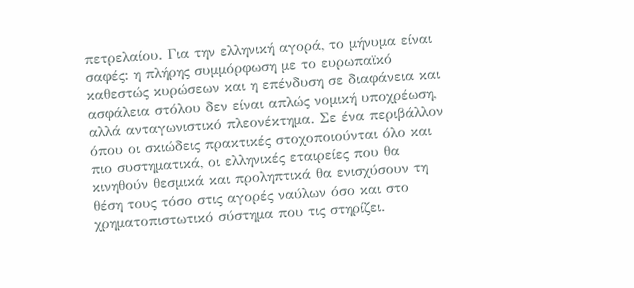πετρελαίου. Για την ελληνική αγορά, το μήνυμα είναι σαφές: η πλήρης συμμόρφωση με το ευρωπαϊκό καθεστώς κυρώσεων και η επένδυση σε διαφάνεια και ασφάλεια στόλου δεν είναι απλώς νομική υποχρέωση, αλλά ανταγωνιστικό πλεονέκτημα. Σε ένα περιβάλλον όπου οι σκιώδεις πρακτικές στοχοποιούνται όλο και πιο συστηματικά, οι ελληνικές εταιρείες που θα κινηθούν θεσμικά και προληπτικά θα ενισχύσουν τη θέση τους τόσο στις αγορές ναύλων όσο και στο χρηματοπιστωτικό σύστημα που τις στηρίζει.